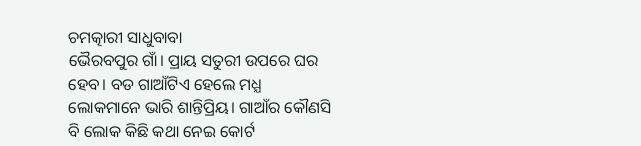ଚମତ୍କାରୀ ସାଧୁବାବା
ଭୈରବପୁର ଗାଁ। ପ୍ରାୟ ସତୁରୀ ଉପରେ ଘର ହେବ। ବଡ ଗାଆଁଟିଏ ହେଲେ ମଧ୍ଯ ଲୋକମାନେ ଭାରି ଶାନ୍ତିପ୍ରିୟ। ଗାଆଁର କୌଣସି ବି ଲୋକ କିଛି କଥା ନେଇ କୋର୍ଟ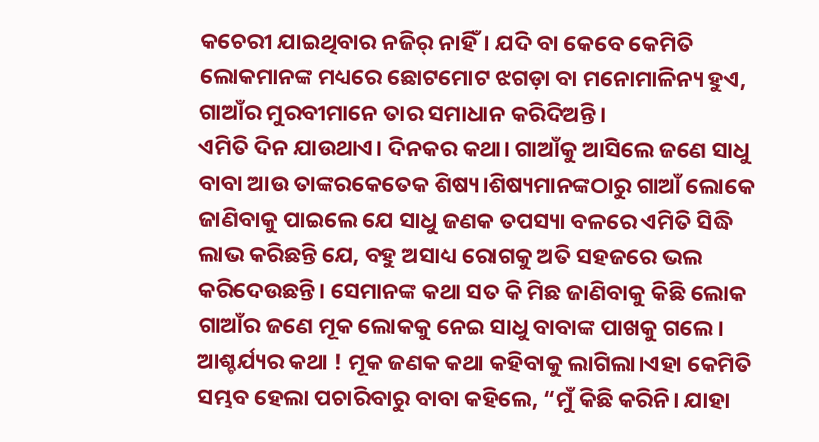କଚେରୀ ଯାଇଥିବାର ନଜିର୍ ନାହିଁ। ଯଦି ବା କେବେ କେମିତି ଲୋକମାନଙ୍କ ମଧ୍ୟରେ ଛୋଟମୋଟ ଝଗଡ଼ା ବା ମନୋମାଳିନ୍ୟ ହୁଏ, ଗାଆଁର ମୁରବୀମାନେ ତାର ସମାଧାନ କରିଦିଅନ୍ତି।
ଏମିତି ଦିନ ଯାଉଥାଏ। ଦିନକର କଥା। ଗାଆଁକୁ ଆସିଲେ ଜଣେ ସାଧୁ ବାବା ଆଉ ତାଙ୍କରକେତେକ ଶିଷ୍ୟ।ଶିଷ୍ୟମାନଙ୍କଠାରୁ ଗାଆଁ ଲୋକେ ଜାଣିବାକୁ ପାଇଲେ ଯେ ସାଧୁ ଜଣକ ତପସ୍ୟା ବଳରେ ଏମିତି ସିଦ୍ଧି ଲାଭ କରିଛନ୍ତି ଯେ, ବହୁ ଅସାଧ୍ୟ ରୋଗକୁ ଅତି ସହଜରେ ଭଲ କରିଦେଉଛନ୍ତି। ସେମାନଙ୍କ କଥା ସତ କି ମିଛ ଜାଣିବାକୁ କିଛି ଲୋକ ଗାଆଁର ଜଣେ ମୂକ ଲୋକକୁ ନେଇ ସାଧୁ ବାବାଙ୍କ ପାଖକୁ ଗଲେ। ଆଶ୍ଚର୍ଯ୍ୟର କଥା ! ମୂକ ଜଣକ କଥା କହିବାକୁ ଲାଗିଲା।ଏହା କେମିତି ସମ୍ଭବ ହେଲା ପଚାରିବାରୁ ବାବା କହିଲେ, “ମୁଁ କିଛି କରିନି। ଯାହା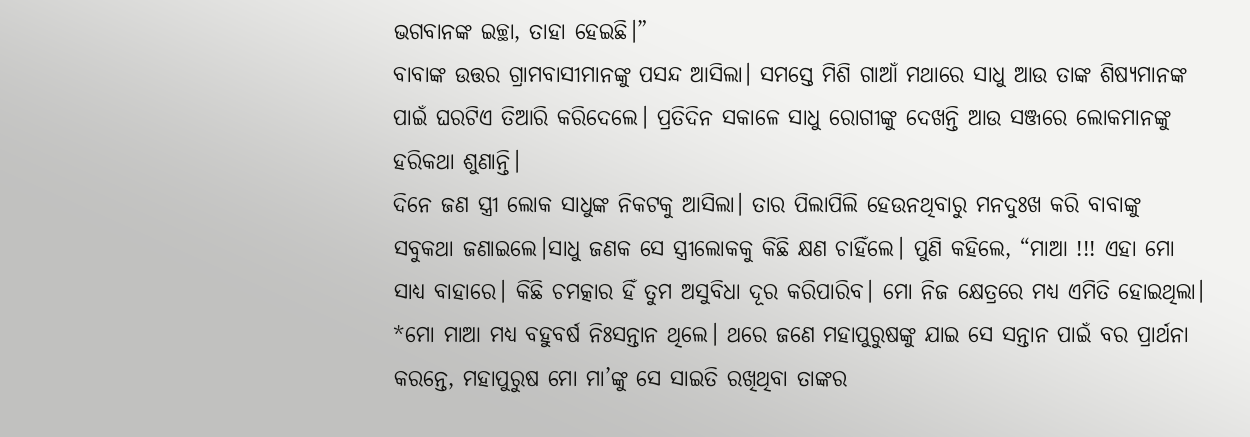ଭଗବାନଙ୍କ ଇଚ୍ଛା, ତାହା ହେଇଛି।”
ବାବାଙ୍କ ଉତ୍ତର ଗ୍ରାମବାସୀମାନଙ୍କୁ ପସନ୍ଦ ଆସିଲା। ସମସ୍ତେ ମିଶି ଗାଆଁ ମଥାରେ ସାଧୁ ଆଉ ତାଙ୍କ ଶିଷ୍ୟମାନଙ୍କ ପାଇଁ ଘରଟିଏ ତିଆରି କରିଦେଲେ। ପ୍ରତିଦିନ ସକାଳେ ସାଧୁ ରୋଗୀଙ୍କୁ ଦେଖନ୍ତି ଆଉ ସଞ୍ଜରେ ଲୋକମାନଙ୍କୁ ହରିକଥା ଶୁଣାନ୍ତି।
ଦିନେ ଜଣ ସ୍ତ୍ରୀ ଲୋକ ସାଧୁଙ୍କ ନିକଟକୁ ଆସିଲା। ତାର ପିଲାପିଲି ହେଉନଥିବାରୁ ମନଦୁଃଖ କରି ବାବାଙ୍କୁ ସବୁକଥା ଜଣାଇଲେ।ସାଧୁ ଜଣକ ସେ ସ୍ତ୍ରୀଲୋକକୁ କିଛି କ୍ଷଣ ଚାହିଁଲେ। ପୁଣି କହିଲେ, “ମାଆ !!! ଏହା ମୋ ସାଧ୍ୟ ବାହାରେ। କିଛି ଚମତ୍କାର ହିଁ ତୁମ ଅସୁବିଧା ଦୂର କରିପାରିବ। ମୋ ନିଜ କ୍ଷେତ୍ରରେ ମଧ୍ଯ ଏମିତି ହୋଇଥିଲା। *ମୋ ମାଆ ମଧ୍ୟ ବହୁବର୍ଷ ନିଃସନ୍ତାନ ଥିଲେ। ଥରେ ଜଣେ ମହାପୁରୁଷଙ୍କୁ ଯାଇ ସେ ସନ୍ତାନ ପାଇଁ ବର ପ୍ରାର୍ଥନା କରନ୍ତେ, ମହାପୁରୁଷ ମୋ ମା’ଙ୍କୁ ସେ ସାଇତି ରଖିଥିବା ତାଙ୍କର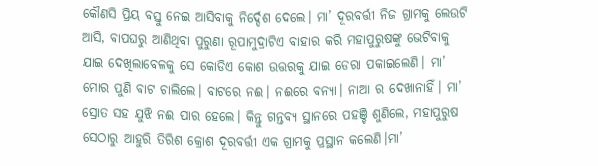କୌଣସି ପ୍ରିୟ ବସ୍ତୁ ନେଇ ଆସିବାକୁ ନିର୍ଦ୍ଦେଶ ଦେଲେ। ମା’ ଦୂରବର୍ତ୍ତୀ ନିଜ ଗ୍ରାମକୁ ଲେଉଟି ଆସି, ବାପଘରୁ ଆଣିଥିବା ପୁରୁଣା ରୂପାମୁଦ୍ରାଟିଏ ବାହାର କରି ମହାପୁରୁଷଙ୍କୁ ଭେଟିବାକୁ ଯାଇ ଦେଖିଲାବେଳକୁ ସେ କୋଡିଏ କୋଶ ଉତ୍ତରକୁ ଯାଇ ଡେରା ପକାଇଲେଣି। ମା’ ମୋର ପୁଣି ବାଟ ଚାଲିଲେ। ବାଟରେ ନଈ। ନଈରେ ବନ୍ୟା। ନାଆ ର ଦେଖାନାହିଁ। ମା’ ସ୍ରୋତ ସହ ଯୁଝି ନଈ ପାର ହେଲେ। କିନ୍ତୁ ଗନ୍ତବ୍ୟ ସ୍ଥାନରେ ପହଞ୍ଚି ଶୁଣିଲେ, ମହାପୁରୁଷ ସେଠାରୁ ଆହୁରି ତିରିଶ କ୍ରୋଶ ଦୂରବର୍ତ୍ତୀ ଏକ ଗ୍ରାମକୁ ପ୍ରସ୍ଥାନ କଲେଣି।ମା’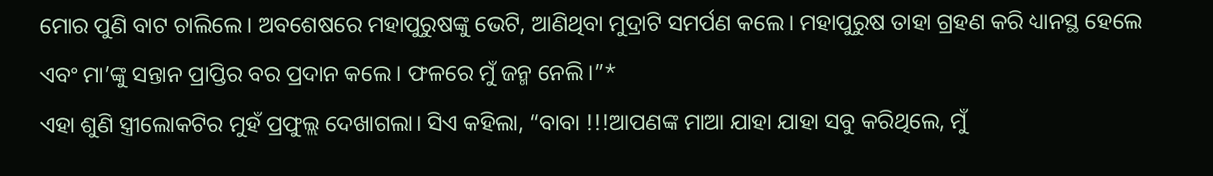ମୋର ପୁଣି ବାଟ ଚାଲିଲେ। ଅବଶେଷରେ ମହାପୁରୁଷଙ୍କୁ ଭେଟି, ଆଣିଥିବା ମୁଦ୍ରାଟି ସମର୍ପଣ କଲେ। ମହାପୁରୁଷ ତାହା ଗ୍ରହଣ କରି ଧ୍ୟାନସ୍ଥ ହେଲେ ଏବଂ ମା’ଙ୍କୁ ସନ୍ତାନ ପ୍ରାପ୍ତିର ବର ପ୍ରଦାନ କଲେ। ଫଳରେ ମୁଁ ଜନ୍ମ ନେଲି।”*
ଏହା ଶୁଣି ସ୍ତ୍ରୀଲୋକଟିର ମୁହଁ ପ୍ରଫୁଲ୍ଲ ଦେଖାଗଲା। ସିଏ କହିଲା, “ବାବା !!!ଆପଣଙ୍କ ମାଆ ଯାହା ଯାହା ସବୁ କରିଥିଲେ, ମୁଁ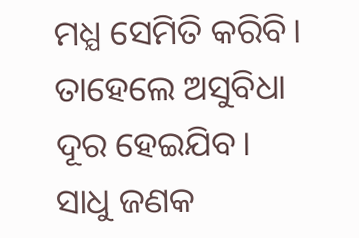ମଧ୍ଯ ସେମିତି କରିବି। ତାହେଲେ ଅସୁବିଧା ଦୂର ହେଇଯିବ।
ସାଧୁ ଜଣକ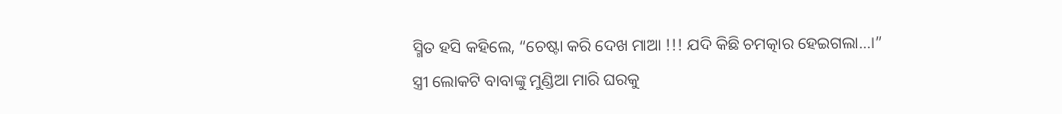ସ୍ମିତ ହସି କହିଲେ, “ଚେଷ୍ଟା କରି ଦେଖ ମାଆ !!! ଯଦି କିଛି ଚମତ୍କାର ହେଇଗଲା…।”
ସ୍ତ୍ରୀ ଲୋକଟି ବାବାଙ୍କୁ ମୁଣ୍ଡିଆ ମାରି ଘରକୁ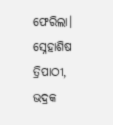ଫେରିଲା।
ସ୍ନେହାଶିଷ ତ୍ରିପାଠୀ, ଭଦ୍ରକ